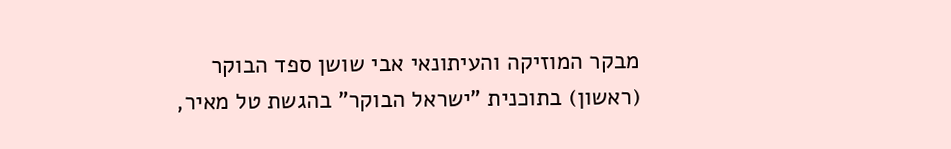מבקר המוזיקה והעיתונאי אבי שושן ספד הבוקר (ראשון) בתוכנית "ישראל הבוקר" בהגשת טל מאיר,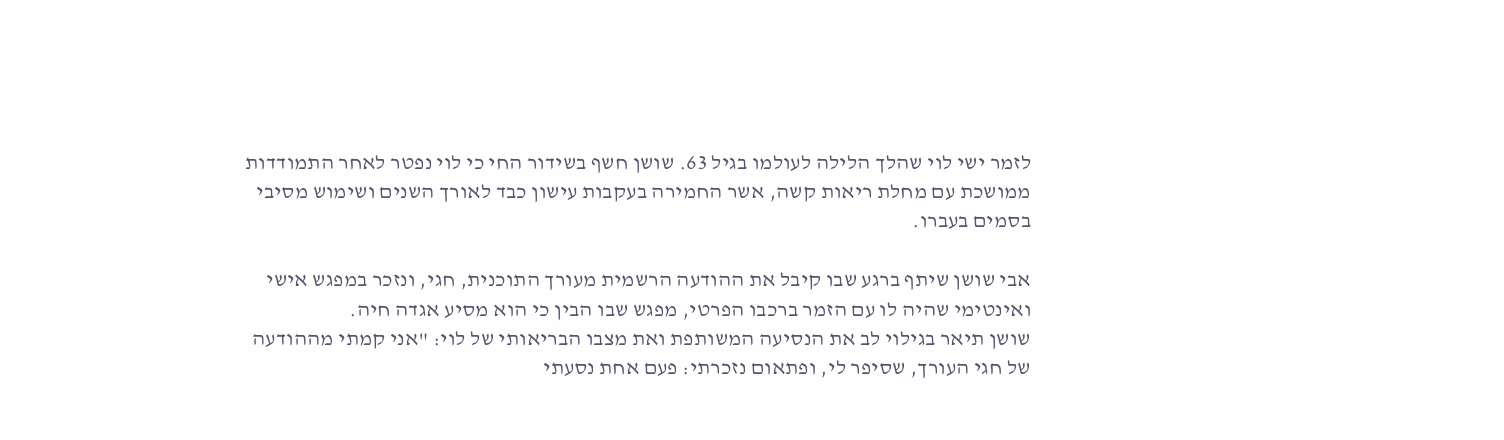לזמר ישי לוי שהלך הלילה לעולמו בגיל 63. שושן חשף בשידור החי כי לוי נפטר לאחר התמודדות ממושכת עם מחלת ריאות קשה, אשר החמירה בעקבות עישון כבד לאורך השנים ושימוש מסיבי בסמים בעברו.

אבי שושן שיתף ברגע שבו קיבל את ההודעה הרשמית מעורך התוכנית, חגי, ונזכר במפגש אישי ואינטימי שהיה לו עם הזמר ברכבו הפרטי, מפגש שבו הבין כי הוא מסיע אגדה חיה.
שושן תיאר בגילוי לב את הנסיעה המשותפת ואת מצבו הבריאותי של לוי: "אני קמתי מההודעה של חגי העורך, שסיפר לי, ופתאום נזכרתי: פעם אחת נסעתי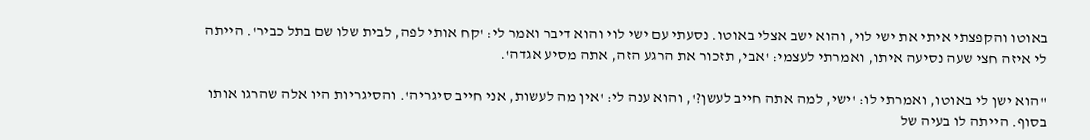באוטו והקפצתי איתי את ישי לוי, והוא ישב אצלי באוטו. נסעתי עם ישי לוי והוא דיבר ואמר לי: 'קח אותי לפה, לבית שלו שם בתל כביר'. הייתה לי איזה חצי שעה נסיעה איתו, ואמרתי לעצמי: 'אבי, תזכור את הרגע הזה, אתה מסיע אגדה'.

"הוא ישן לי באוטו, ואמרתי לו: 'ישי, למה אתה חייב לעשן?', והוא ענה לי: 'אין מה לעשות, אני חייב סיגריה'. והסיגריות היו אלה שהרגו אותו בסוף. הייתה לו בעיה של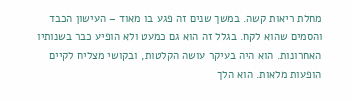מחלת ריאות קשה. במשך שנים זה פגע בו מאוד – העישון הכבד והסמים שהוא לקח. בגלל זה הוא גם כמעט ולא הופיע כבר בשנותיו האחרונות. הוא היה בעיקר עושה הקלטות, ובקושי מצליח לקיים הופעות מלאות. הוא הלך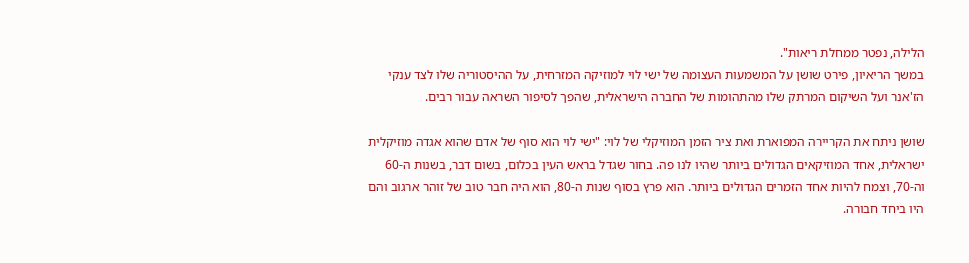הלילה, נפטר ממחלת ריאות".
במשך הריאיון, פירט שושן על המשמעות העצומה של ישי לוי למוזיקה המזרחית, על ההיסטוריה שלו לצד ענקי הז'אנר ועל השיקום המרתק שלו מהתהומות של החברה הישראלית, שהפך לסיפור השראה עבור רבים.

שושן ניתח את הקריירה המפוארת ואת ציר הזמן המוזיקלי של לוי: "ישי לוי הוא סוף של אדם שהוא אגדה מוזיקלית ישראלית, אחד המוזיקאים הגדולים ביותר שהיו לנו פה. בחור שגדל בראש העין בכלום, בשום דבר, בשנות ה-60 וה-70, וצמח להיות אחד הזמרים הגדולים ביותר. הוא פרץ בסוף שנות ה-80, הוא היה חבר טוב של זוהר ארגוב והם היו ביחד חבורה.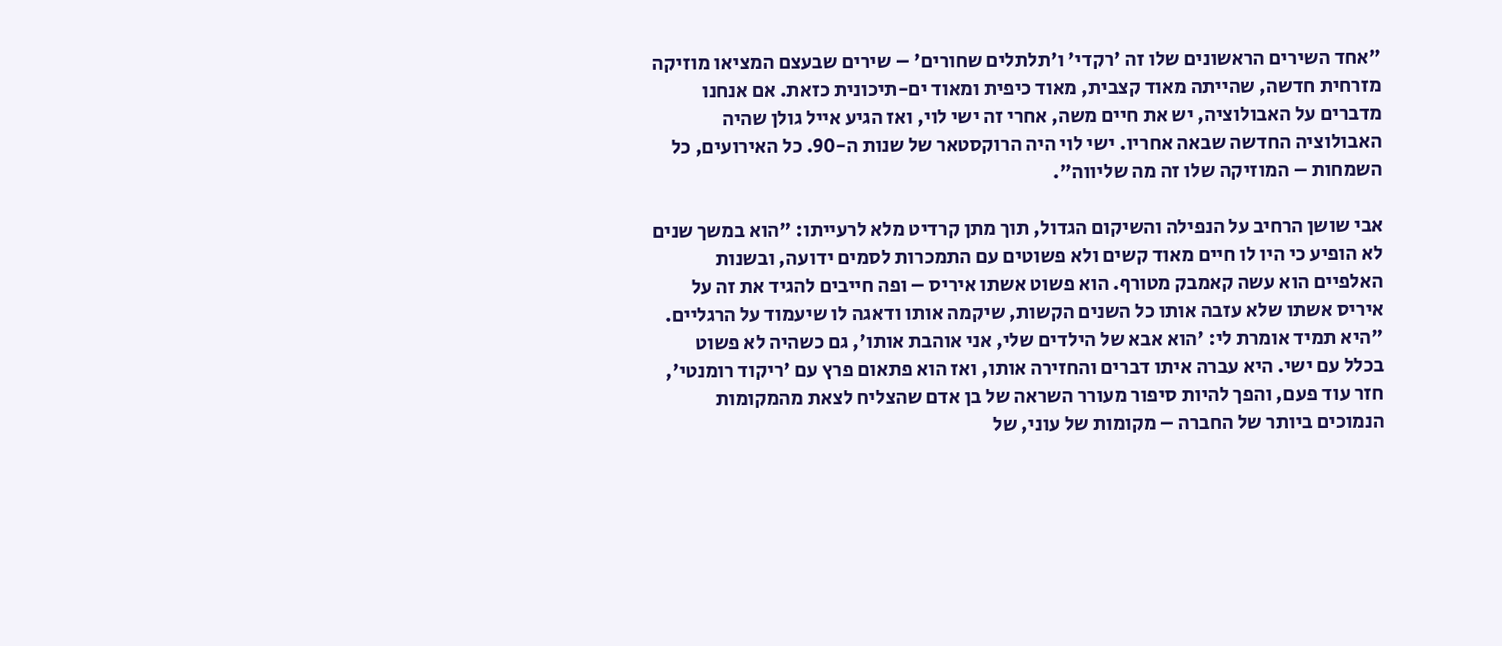"אחד השירים הראשונים שלו זה 'רקדי' ו'תלתלים שחורים' – שירים שבעצם המציאו מוזיקה מזרחית חדשה, שהייתה מאוד קצבית, מאוד כיפית ומאוד ים-תיכונית כזאת. אם אנחנו מדברים על האבולוציה, יש את חיים משה, אחרי זה ישי לוי, ואז הגיע אייל גולן שהיה האבולוציה החדשה שבאה אחריו. ישי לוי היה הרוקסטאר של שנות ה-90. כל האירועים, כל השמחות – המוזיקה שלו זה מה שליווה".

אבי שושן הרחיב על הנפילה והשיקום הגדול, תוך מתן קרדיט מלא לרעייתו: "הוא במשך שנים לא הופיע כי היו לו חיים מאוד קשים ולא פשוטים עם התמכרות לסמים ידועה, ובשנות האלפיים הוא עשה קאמבק מטורף. הוא פשוט אשתו איריס – ופה חייבים להגיד את זה על איריס אשתו שלא עזבה אותו כל השנים הקשות, שיקמה אותו ודאגה לו שיעמוד על הרגליים.
"היא תמיד אומרת לי: 'הוא אבא של הילדים שלי, אני אוהבת אותו', גם כשהיה לא פשוט בכלל עם ישי. היא עברה איתו דברים והחזירה אותו, ואז הוא פתאום פרץ עם 'ריקוד רומנטי', חזר עוד פעם, והפך להיות סיפור מעורר השראה של בן אדם שהצליח לצאת מהמקומות הנמוכים ביותר של החברה – מקומות של עוני, של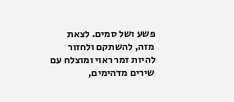פשע ושל סמים. לצאת מזה, להשתקם ולחזור להיות זמר ראוי ומוצלח עם שירים מדהימים,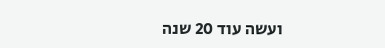ועשה עוד 20 שנה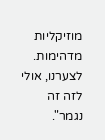מוזיקליות מדהימות. לצערנו, אולי לזה זה נגמר".